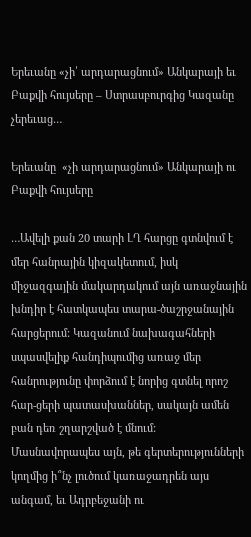Երեւանը «չի՛ արդարացնում» Անկարայի եւ Բաքվի հույսերը – Ստրասբուրգից Կազանը չերեւաց…

Երեւանը  «չի արդարացնում» Անկարայի ու Բաքվի հույսերը

…Ավելի քան 20 տարի ԼՂ հարցը գտնվում է մեր հանրային կիզակետում, իսկ միջազգային մակարդակում այն առաջնային խնդիր է հատկապես տարա-ծաշրջանային հարցերում: Կազանում նախագահների սպասվելիք հանդիպումից առաջ մեր հանրությունը փորձում է նորից գտնել որոշ հար-ցերի պատասխաններ, սակայն ամեն բան դեռ շղարշված է մնում: Մասնավորապես այն, թե գերտերությունների կողմից ի՞նչ լուծում կառաջադրեն այս անգամ, եւ Ադրբեջանի ու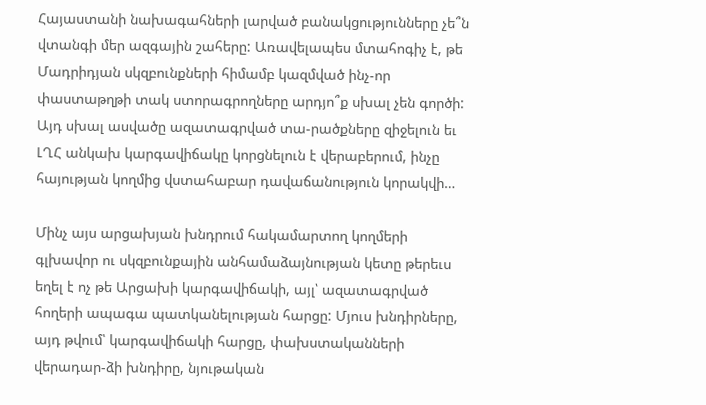Հայաստանի նախագահների լարված բանակցությունները չե՞ն վտանգի մեր ազգային շահերը: Առավելապես մտահոգիչ է, թե Մադրիդյան սկզբունքների հիմամբ կազմված ինչ-որ փաստաթղթի տակ ստորագրողները արդյո՞ք սխալ չեն գործի: Այդ սխալ ասվածը ազատագրված տա-րածքները զիջելուն եւ ԼՂՀ անկախ կարգավիճակը կորցնելուն է վերաբերում, ինչը հայության կողմից վստահաբար դավաճանություն կորակվի…

Մինչ այս արցախյան խնդրում հակամարտող կողմերի գլխավոր ու սկզբունքային անհամաձայնության կետը թերեւս եղել է ոչ թե Արցախի կարգավիճակի, այլ՝ ազատագրված հողերի ապագա պատկանելության հարցը: Մյուս խնդիրները, այդ թվում՝ կարգավիճակի հարցը, փախստականների վերադար-ձի խնդիրը, նյութական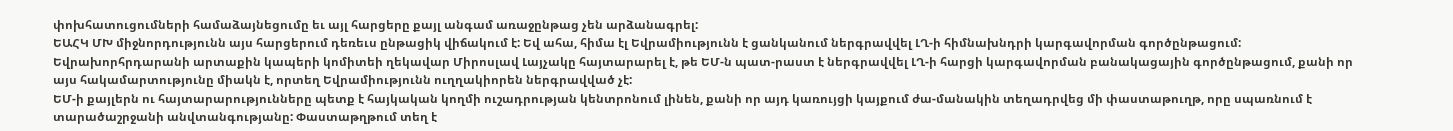փոխհատուցումների համաձայնեցումը եւ այլ հարցերը քայլ անգամ առաջընթաց չեն արձանագրել:
ԵԱՀԿ ՄԽ միջնորդությունն այս հարցերում դեռեւս ընթացիկ վիճակում է: Եվ ահա, հիմա էլ Եվրամիությունն է ցանկանում ներգրավվել ԼՂ-ի հիմնախնդրի կարգավորման գործընթացում: Եվրախորհրդարանի արտաքին կապերի կոմիտեի ղեկավար Միրոսլավ Լայչակը հայտարարել է, թե ԵՄ-ն պատ-րաստ է ներգրավվել ԼՂ-ի հարցի կարգավորման բանակացային գործընթացում, քանի որ այս հակամարտությունը միակն է, որտեղ Եվրամիությունն ուղղակիորեն ներգրավված չէ:
ԵՄ-ի քայլերն ու հայտարարությունները պետք է հայկական կողմի ուշադրության կենտրոնում լինեն, քանի որ այդ կառույցի կայքում ժա-մանակին տեղադրվեց մի փաստաթուղթ, որը սպառնում է տարածաշրջանի անվտանգությանը: Փաստաթղթում տեղ է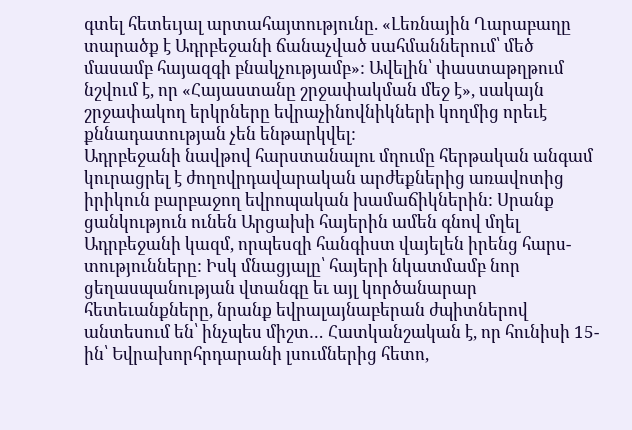գտել հետեւյալ արտահայտությունը. «Լեռնային Ղարաբաղը տարածք է Ադրբեջանի ճանաչված սահմաններում՝ մեծ մասամբ հայազգի բնակչությամբ»: Ավելին՝ փաստաթղթում նշվում է, որ «Հայաստանը շրջափակման մեջ է», սակայն շրջափակող երկրները եվրաչինովնիկների կողմից որեւէ քննադատության չեն ենթարկվել:
Ադրբեջանի նավթով հարստանալու մղումը հերթական անգամ կուրացրել է ժողովրդավարական արժեքներից առավոտից իրիկուն բարբաջող եվրոպական խամաճիկներին: Սրանք ցանկություն ունեն Արցախի հայերին ամեն գնով մղել Ադրբեջանի կազմ, որպեսզի հանգիստ վայելեն իրենց հարս-տությունները: Իսկ մնացյալը՝ հայերի նկատմամբ նոր ցեղասպանության վտանգը եւ այլ կործանարար հետեւանքները, նրանք եվրալայնաբերան ժպիտներով անտեսում են՝ ինչպես միշտ… Հատկանշական է, որ հունիսի 15-ին՝ Եվրախորհրդարանի լսումներից հետո,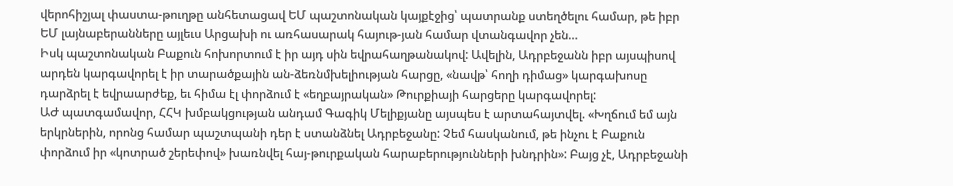վերոհիշյալ փաստա-թուղթը անհետացավ ԵՄ պաշտոնական կայքէջից՝ պատրանք ստեղծելու համար, թե իբր ԵՄ լայնաբերանները այլեւս Արցախի ու առհասարակ հայութ-յան համար վտանգավոր չեն…
Իսկ պաշտոնական Բաքուն հոխորտում է իր այդ սին եվրահաղթանակով: Ավելին, Ադրբեջանն իբր այսպիսով արդեն կարգավորել է իր տարածքային ան-ձեռնմխելիության հարցը, «նավթ՝ հողի դիմաց» կարգախոսը դարձրել է եվրաարժեք, եւ հիմա էլ փորձում է «եղբայրական» Թուրքիայի հարցերը կարգավորել:
ԱԺ պատգամավոր, ՀՀԿ խմբակցության անդամ Գագիկ Մելիքյանը այսպես է արտահայտվել. «Խղճում եմ այն երկրներին, որոնց համար պաշտպանի դեր է ստանձնել Ադրբեջանը: Չեմ հասկանում, թե ինչու է Բաքուն փորձում իր «կոտրած շերեփով» խառնվել հայ-թուրքական հարաբերությունների խնդրին»: Բայց չէ, Ադրբեջանի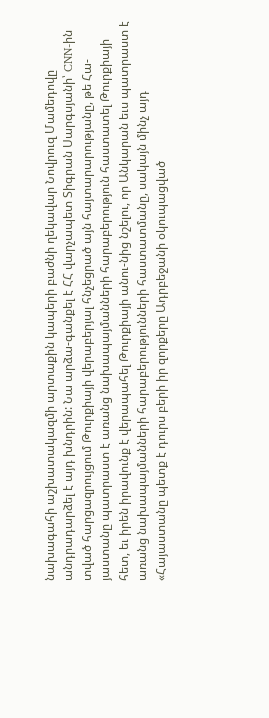նախագահի աշխատակազմի արտաքին կապերի բաժնի ղեկավար Նովրուզ Մամեդովը անդրադարձել է այդ խնդրին: Նա արձա-գանքել է ՀՀ վարչապետ Տիգրան Սարգսյանի՝ CNN-ին տված հարցազրույցում Թուրքիայի վերաբերյալ հնչեցրած այն հայտարարությանը, թե Հա-յաստանը պատրաստ է առանց նախապայմանների հարաբերություն հաստատել Թուրքիայի հետ, եւ իրեն իրավունք է վերապահել Թուրքիայի անու-նից նշելու, որ Անկարան եւս պատրաստ է առանց նախապայմանների հարաբերությունների հաստատմանը, սակայն մինչ այդ «Հայաստանը պետք է դուրս բերի իր զորքերը Ադրբեջանի օկուպացված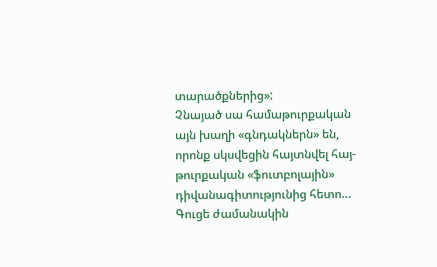տարածքներից»:
Չնայած սա համաթուրքական այն խաղի «գնդակներն» են, որոնք սկսվեցին հայտնվել հայ-թուրքական «ֆուտբոլային» դիվանագիտությունից հետո…
Գուցե ժամանակին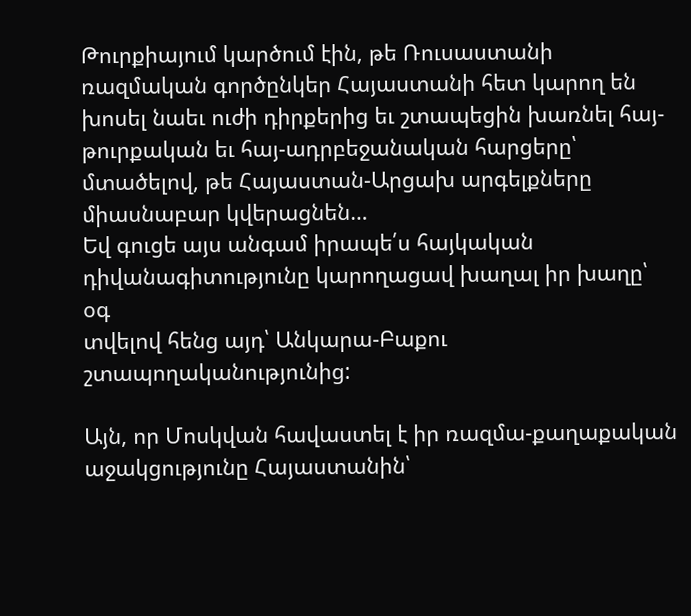Թուրքիայում կարծում էին, թե Ռուսաստանի ռազմական գործընկեր Հայաստանի հետ կարող են խոսել նաեւ ուժի դիրքերից եւ շտապեցին խառնել հայ-թուրքական եւ հայ-ադրբեջանական հարցերը՝ մտածելով, թե Հայաստան-Արցախ արգելքները միասնաբար կվերացնեն…
Եվ գուցե այս անգամ իրապե՛ս հայկական դիվանագիտությունը կարողացավ խաղալ իր խաղը՝ օգ
տվելով հենց այդ՝ Անկարա-Բաքու շտապողականությունից:

Այն, որ Մոսկվան հավաստել է իր ռազմա-քաղաքական աջակցությունը Հայաստանին՝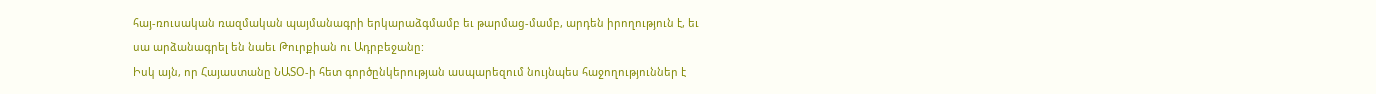հայ-ռուսական ռազմական պայմանագրի երկարաձգմամբ եւ թարմաց-մամբ, արդեն իրողություն է, եւ սա արձանագրել են նաեւ Թուրքիան ու Ադրբեջանը:
Իսկ այն, որ Հայաստանը ՆԱՏՕ-ի հետ գործընկերության ասպարեզում նույնպես հաջողություններ է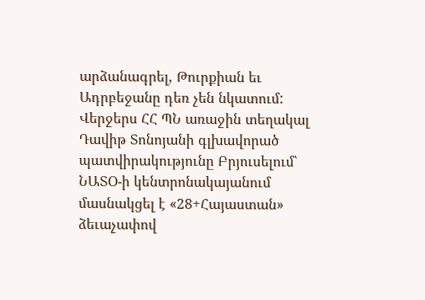արձանագրել, Թուրքիան եւ Ադրբեջանը դեռ չեն նկատում:
Վերջերս ՀՀ ՊՆ առաջին տեղակալ Դավիթ Տոնոյանի գլխավորած պատվիրակությունը Բրյուսելում՝ ՆԱՏՕ-ի կենտրոնակայանում մասնակցել է «28+Հայաստան» ձեւաչափով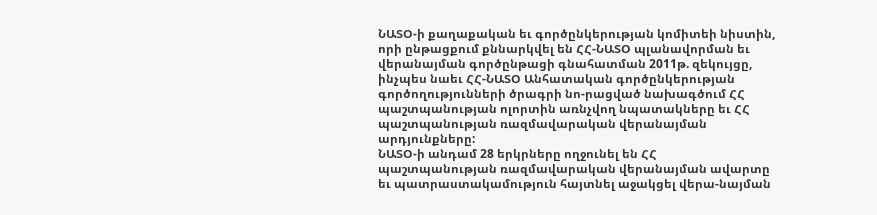ՆԱՏՕ-ի քաղաքական եւ գործընկերության կոմիտեի նիստին, որի ընթացքում քննարկվել են ՀՀ-ՆԱՏՕ պլանավորման եւ վերանայման գործընթացի գնահատման 2011թ. զեկույցը, ինչպես նաեւ ՀՀ-ՆԱՏՕ Անհատական գործընկերության գործողությունների ծրագրի նո-րացված նախագծում ՀՀ պաշտպանության ոլորտին առնչվող նպատակները եւ ՀՀ պաշտպանության ռազմավարական վերանայման արդյունքները:
ՆԱՏՕ-ի անդամ 28 երկրները ողջունել են ՀՀ պաշտպանության ռազմավարական վերանայման ավարտը եւ պատրաստակամություն հայտնել աջակցել վերա-նայման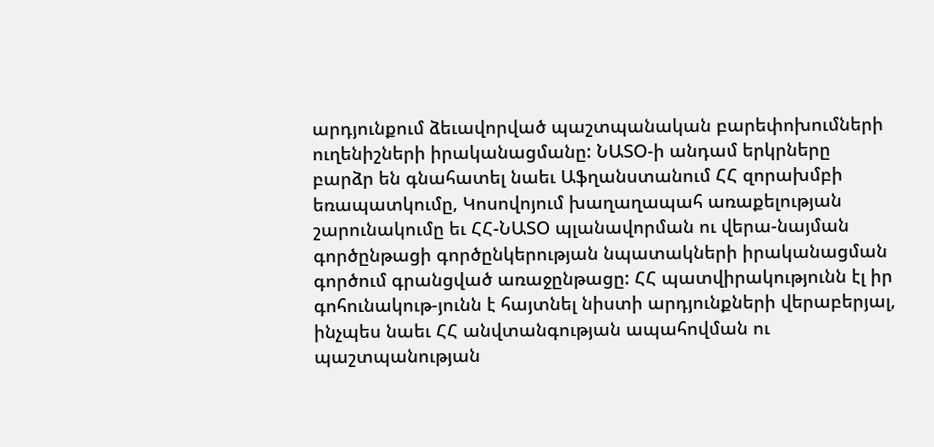արդյունքում ձեւավորված պաշտպանական բարեփոխումների ուղենիշների իրականացմանը: ՆԱՏՕ-ի անդամ երկրները բարձր են գնահատել նաեւ Աֆղանստանում ՀՀ զորախմբի եռապատկումը, Կոսովոյում խաղաղապահ առաքելության շարունակումը եւ ՀՀ-ՆԱՏՕ պլանավորման ու վերա-նայման գործընթացի գործընկերության նպատակների իրականացման գործում գրանցված առաջընթացը: ՀՀ պատվիրակությունն էլ իր գոհունակութ-յունն է հայտնել նիստի արդյունքների վերաբերյալ, ինչպես նաեւ ՀՀ անվտանգության ապահովման ու պաշտպանության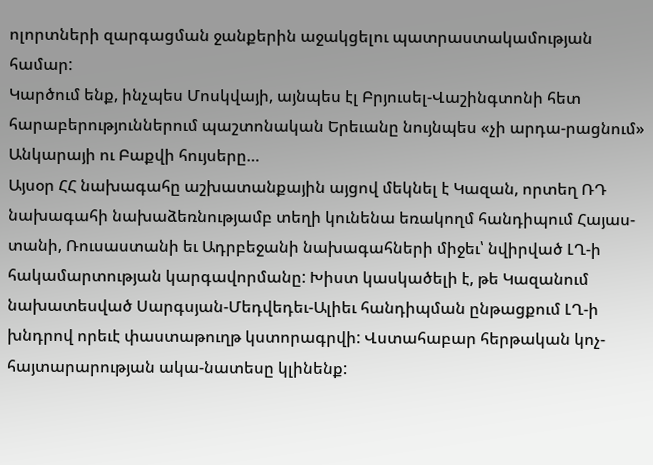ոլորտների զարգացման ջանքերին աջակցելու պատրաստակամության համար:
Կարծում ենք, ինչպես Մոսկվայի, այնպես էլ Բրյուսել-Վաշինգտոնի հետ հարաբերություններում պաշտոնական Երեւանը նույնպես «չի արդա-րացնում» Անկարայի ու Բաքվի հույսերը…
Այսօր ՀՀ նախագահը աշխատանքային այցով մեկնել է Կազան, որտեղ ՌԴ նախագահի նախաձեռնությամբ տեղի կունենա եռակողմ հանդիպում Հայաս-տանի, Ռուսաստանի եւ Ադրբեջանի նախագահների միջեւ՝ նվիրված ԼՂ-ի հակամարտության կարգավորմանը: Խիստ կասկածելի է, թե Կազանում նախատեսված Սարգսյան-Մեդվեդեւ-Ալիեւ հանդիպման ընթացքում ԼՂ-ի խնդրով որեւէ փաստաթուղթ կստորագրվի: Վստահաբար հերթական կոչ-հայտարարության ակա-նատեսը կլինենք: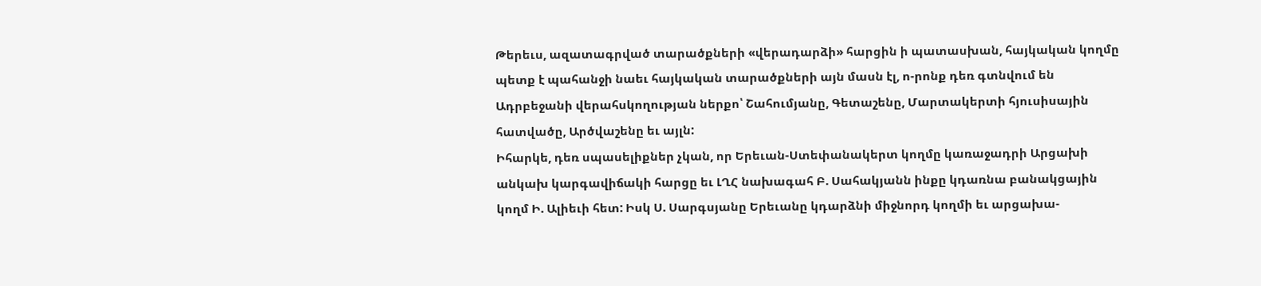Թերեւս, ազատագրված տարածքների «վերադարձի» հարցին ի պատասխան, հայկական կողմը պետք է պահանջի նաեւ հայկական տարածքների այն մասն էլ, ո-րոնք դեռ գտնվում են Ադրբեջանի վերահսկողության ներքո՝ Շահումյանը, Գետաշենը, Մարտակերտի հյուսիսային հատվածը, Արծվաշենը եւ այլն:
Իհարկե, դեռ սպասելիքներ չկան, որ Երեւան-Ստեփանակերտ կողմը կառաջադրի Արցախի անկախ կարգավիճակի հարցը եւ ԼՂՀ նախագահ Բ. Սահակյանն ինքը կդառնա բանակցային կողմ Ի. Ալիեւի հետ: Իսկ Ս. Սարգսյանը Երեւանը կդարձնի միջնորդ կողմի եւ արցախա-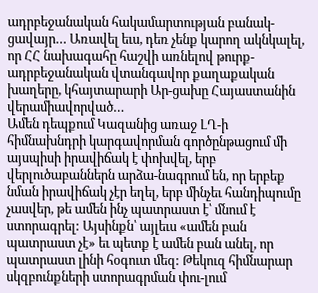ադրբեջանական հակամարտության բանակ-ցավայր… Առավել եւս, դեռ չենք կարող ակնկալել, որ ՀՀ նախագահը հաշվի առնելով թուրք-ադրբեջանական վտանգավոր քաղաքական խաղերը, կհայտարարի Ար-ցախը Հայաստանին վերամիավորված…
Ամեն դեպքում Կազանից առաջ ԼՂ-ի հիմնախնդրի կարգավորման գործընթացում մի այսպիսի իրավիճակ է փոխվել, երբ վերլուծաբաններն արձա-նագրում են, որ երբեք նման իրավիճակ չէր եղել, երբ մինչեւ հանդիպումը չասվեր, թե ամեն ինչ պատրաստ է՝ մնում է ստորագրել: Այսինքն՝ այլեւս «ամեն բան պատրաստ չէ» եւ պետք է ամեն բան անել, որ պատրաստ լինի հօգուտ մեզ: Թեկուզ հիմնարար սկզբունքների ստորագրման փու-լում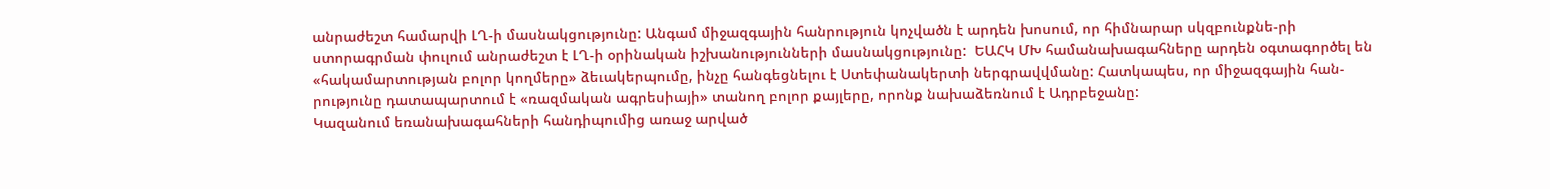անրաժեշտ համարվի ԼՂ-ի մասնակցությունը: Անգամ միջազգային հանրություն կոչվածն է արդեն խոսում, որ հիմնարար սկզբունքնե-րի ստորագրման փուլում անրաժեշտ է ԼՂ-ի օրինական իշխանությունների մասնակցությունը:  ԵԱՀԿ ՄԽ համանախագահները արդեն օգտագործել են «հակամարտության բոլոր կողմերը» ձեւակերպումը, ինչը հանգեցնելու է Ստեփանակերտի ներգրավվմանը: Հատկապես, որ միջազգային հան-րությունը դատապարտում է «ռազմական ագրեսիայի» տանող բոլոր քայլերը, որոնք նախաձեռնում է Ադրբեջանը:
Կազանում եռանախագահների հանդիպումից առաջ արված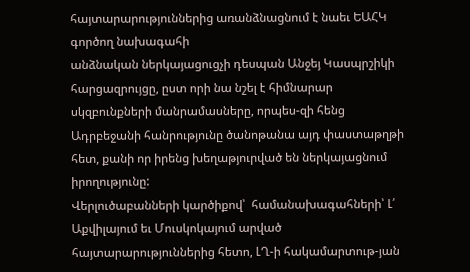հայտարարություններից առանձնացնում է նաեւ ԵԱՀԿ գործող նախագահի
անձնական ներկայացուցչի դեսպան Անջեյ Կասպրշիկի հարցազրույցը, ըստ որի նա նշել է հիմնարար սկզբունքների մանրամասները, որպես-զի հենց Ադրբեջանի հանրությունը ծանոթանա այդ փաստաթղթի հետ, քանի որ իրենց խեղաթյուրված են ներկայացնում իրողությունը:
Վերլուծաբանների կարծիքով՝  համանախագահների՝ Լ՛ Աքվիլայում եւ Մուսկոկայում արված հայտարարություններից հետո, ԼՂ-ի հակամարտութ-յան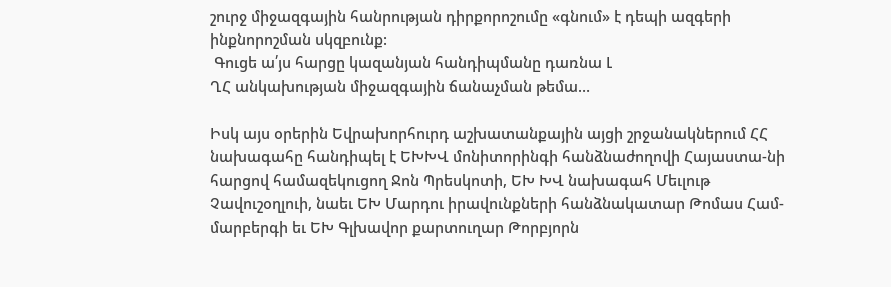շուրջ միջազգային հանրության դիրքորոշումը «գնում» է դեպի ազգերի ինքնորոշման սկզբունք:
 Գուցե ա՛յս հարցը կազանյան հանդիպմանը դառնա Լ
ՂՀ անկախության միջազգային ճանաչման թեմա…

Իսկ այս օրերին Եվրախորհուրդ աշխատանքային այցի շրջանակներում ՀՀ նախագահը հանդիպել է ԵԽԽՎ մոնիտորինգի հանձնաժողովի Հայաստա-նի հարցով համազեկուցող Ջոն Պրեսկոտի, ԵԽ ԽՎ նախագահ Մեւլութ Չավուշօղլուի, նաեւ ԵԽ Մարդու իրավունքների հանձնակատար Թոմաս Համ-մարբերգի եւ ԵԽ Գլխավոր քարտուղար Թորբյորն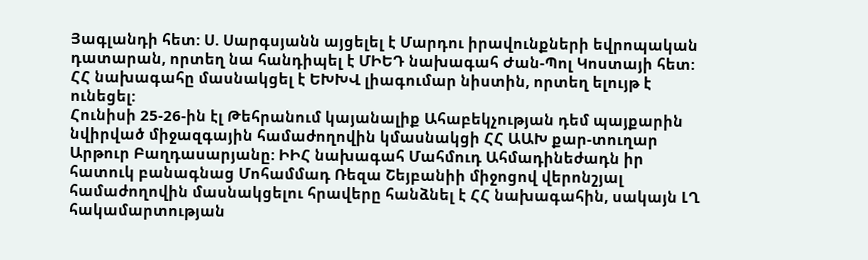Յագլանդի հետ: Ս. Սարգսյանն այցելել է Մարդու իրավունքների եվրոպական դատարան, որտեղ նա հանդիպել է ՄԻԵԴ նախագահ Ժան-Պոլ Կոստայի հետ: ՀՀ նախագահը մասնակցել է ԵԽԽՎ լիագումար նիստին, որտեղ ելույթ է ունեցել:
Հունիսի 25-26-ին էլ Թեհրանում կայանալիք Ահաբեկչության դեմ պայքարին նվիրված միջազգային համաժողովին կմասնակցի ՀՀ ԱԱԽ քար-տուղար Արթուր Բաղդասարյանը: ԻԻՀ նախագահ Մահմուդ Ահմադինեժադն իր հատուկ բանագնաց Մոհամմադ Ռեզա Շեյբանիի միջոցով վերոնշյալ համաժողովին մասնակցելու հրավերը հանձնել է ՀՀ նախագահին, սակայն ԼՂ հակամարտության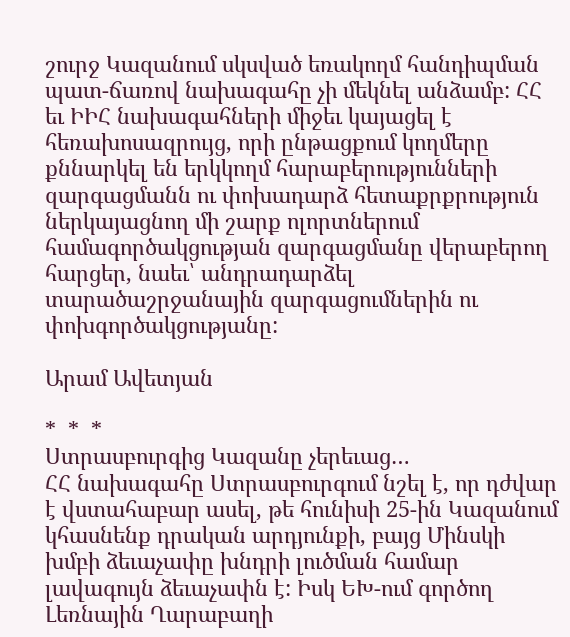շուրջ Կազանում սկսված եռակողմ հանդիպման պատ-ճառով նախագահը չի մեկնել անձամբ: ՀՀ եւ ԻԻՀ նախագահների միջեւ կայացել է հեռախոսազրույց, որի ընթացքում կողմերը քննարկել են երկկողմ հարաբերությունների զարգացմանն ու փոխադարձ հետաքրքրություն ներկայացնող մի շարք ոլորտներում համագործակցության զարգացմանը վերաբերող հարցեր, նաեւ՝ անդրադարձել տարածաշրջանային զարգացումներին ու փոխգործակցությանը:

Արամ Ավետյան

*  *  *
Ստրասբուրգից Կազանը չերեւաց…
ՀՀ նախագահը Ստրասբուրգում նշել է, որ դժվար է վստահաբար ասել, թե հունիսի 25-ին Կազանում կհասնենք դրական արդյունքի, բայց Մինսկի խմբի ձեւաչափը խնդրի լուծման համար լավագույն ձեւաչափն է: Իսկ ԵԽ-ում գործող Լեռնային Ղարաբաղի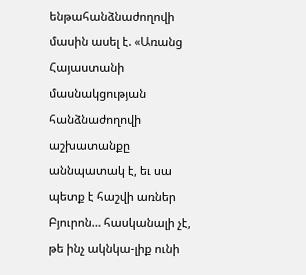ենթահանձնաժողովի մասին ասել է. «Առանց Հայաստանի մասնակցության հանձնաժողովի աշխատանքը աննպատակ է, եւ սա պետք է հաշվի առներ Բյուրոն… հասկանալի չէ, թե ինչ ակնկա-լիք ունի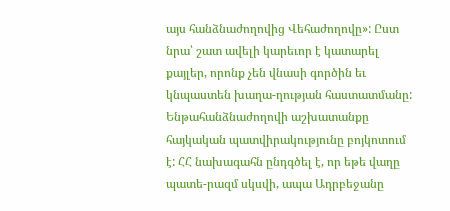այս հանձնաժողովից Վեհաժողովը»: Ըստ նրա՝ շատ ավելի կարեւոր է կատարել քայլեր, որոնք չեն վնասի գործին եւ կնպաստեն խաղա-ղության հաստատմանը: Ենթահանձնաժողովի աշխատանքը հայկական պատվիրակությունը բոյկոտում է: ՀՀ նախագահն ընդգծել է, որ եթե վաղը պատե-րազմ սկսվի, ապա Ադրբեջանը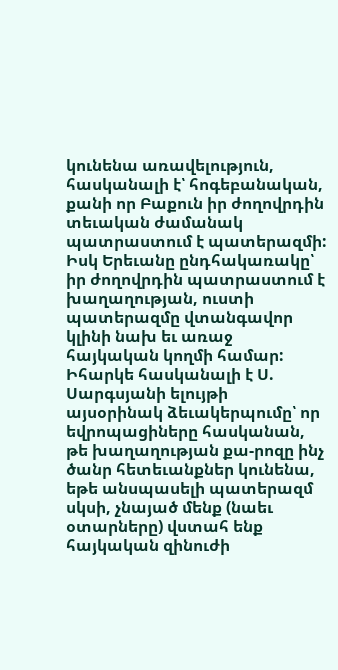կունենա առավելություն, հասկանալի է՝ հոգեբանական, քանի որ Բաքուն իր ժողովրդին տեւական ժամանակ պատրաստում է պատերազմի: Իսկ Երեւանը ընդհակառակը՝ իր ժողովրդին պատրաստում է խաղաղության, ուստի պատերազմը վտանգավոր կլինի նախ եւ առաջ հայկական կողմի համար: Իհարկե հասկանալի է Ս. Սարգսյանի ելույթի այսօրինակ ձեւակերպումը՝ որ եվրոպացիները հասկանան, թե խաղաղության քա-րոզը ինչ ծանր հետեւանքներ կունենա, եթե անսպասելի պատերազմ սկսի, չնայած մենք (նաեւ օտարները) վստահ ենք հայկական զինուժի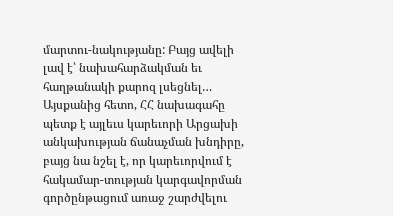մարտու-նակությանը: Բայց ավելի լավ է՝ նախահարձակման եւ հաղթանակի քարոզ լսեցնել…
Այսքանից հետո, ՀՀ նախագահը պետք է այլեւս կարեւորի Արցախի անկախության ճանաչման խնդիրը, բայց նա նշել է, որ կարեւորվում է հակամար-տության կարգավորման գործընթացում առաջ շարժվելու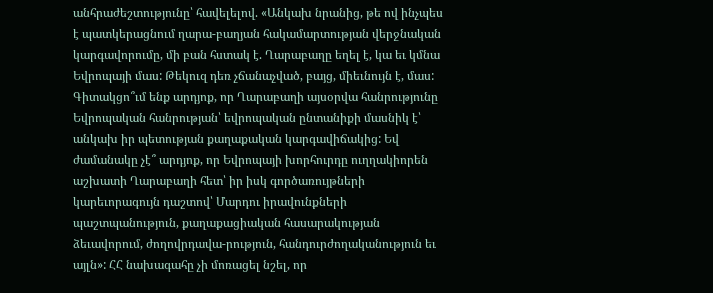անհրաժեշտությունը՝ հավելելով. «Անկախ նրանից, թե ով ինչպես է պատկերացնում ղարա-բաղյան հակամարտության վերջնական կարգավորումը, մի բան հստակ է. Ղարաբաղը եղել է, կա եւ կմնա Եվրոպայի մաս: Թեկուզ դեռ չճանաչված, բայց, միեւնույն է, մաս: Գիտակցո՞ւմ ենք արդյոք, որ Ղարաբաղի այսօրվա հանրությունը Եվրոպական հանրության՝ եվրոպական ընտանիքի մասնիկ է՝ անկախ իր պետության քաղաքական կարգավիճակից: Եվ ժամանակը չէ՞ արդյոք, որ Եվրոպայի խորհուրդը ուղղակիորեն աշխատի Ղարաբաղի հետ՝ իր իսկ գործառույթների կարեւորագույն դաշտով՝ Մարդու իրավունքների պաշտպանություն, քաղաքացիական հասարակության ձեւավորում, ժողովրդավա-րություն, հանդուրժողականություն եւ այլն»: ՀՀ նախագահը չի մոռացել նշել, որ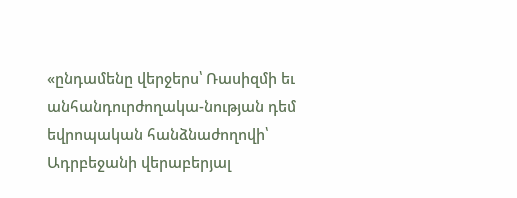«ընդամենը վերջերս՝ Ռասիզմի եւ անհանդուրժողակա-նության դեմ եվրոպական հանձնաժողովի՝ Ադրբեջանի վերաբերյալ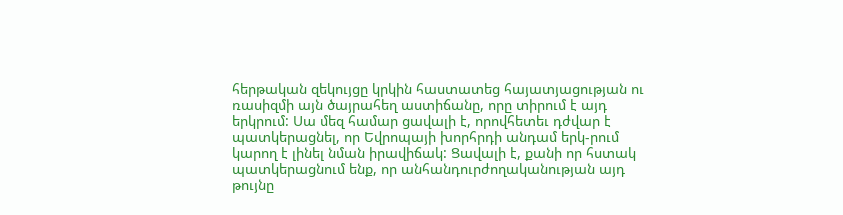հերթական զեկույցը կրկին հաստատեց հայատյացության ու ռասիզմի այն ծայրահեղ աստիճանը, որը տիրում է այդ երկրում: Սա մեզ համար ցավալի է, որովհետեւ դժվար է պատկերացնել, որ Եվրոպայի խորհրդի անդամ երկ-րում կարող է լինել նման իրավիճակ: Ցավալի է, քանի որ հստակ պատկերացնում ենք, որ անհանդուրժողականության այդ թույնը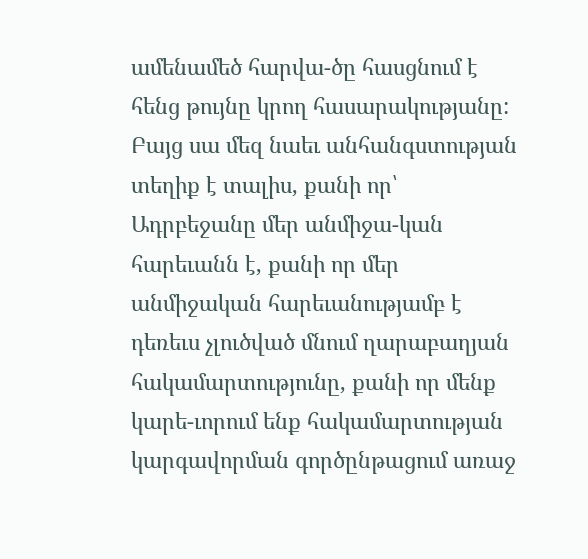ամենամեծ հարվա-ծը հասցնում է հենց թույնը կրող հասարակությանը: Բայց սա մեզ նաեւ անհանգստության տեղիք է տալիս, քանի որ՝ Ադրբեջանը մեր անմիջա-կան հարեւանն է, քանի որ մեր անմիջական հարեւանությամբ է դեռեւս չլուծված մնում ղարաբաղյան հակամարտությունը, քանի որ մենք կարե-ւորում ենք հակամարտության կարգավորման գործընթացում առաջ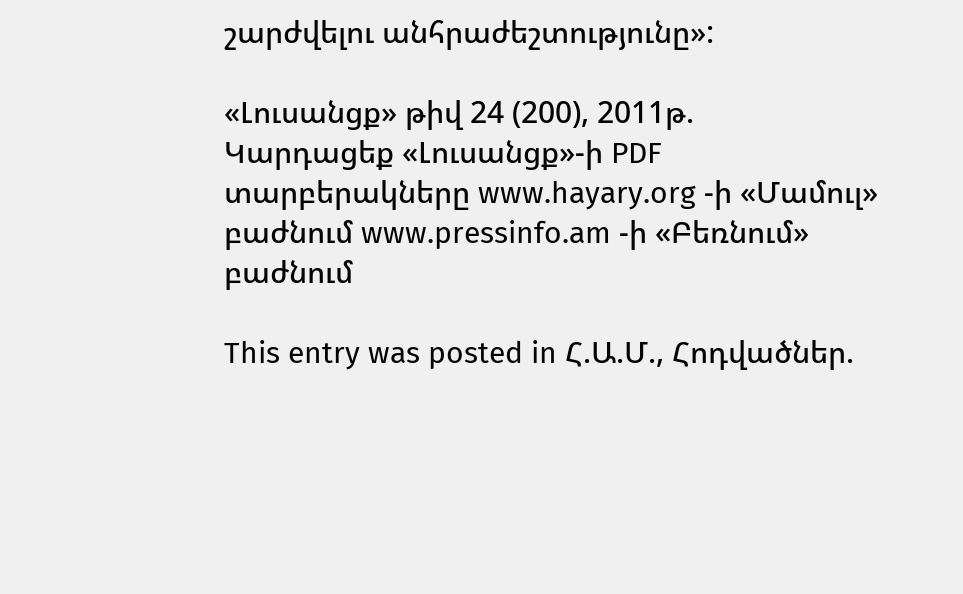շարժվելու անհրաժեշտությունը»:

«Լուսանցք» թիվ 24 (200), 2011թ.
Կարդացեք «Լուսանցք»-ի PDF տարբերակները www.hayary.org -ի «Մամուլ» բաժնում www.pressinfo.am -ի «Բեռնում» բաժնում

This entry was posted in Հ.Ա.Մ., Հոդվածներ.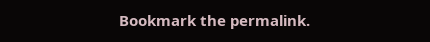Bookmark the permalink.